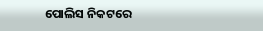ପୋଲିସ ନିକଟରେ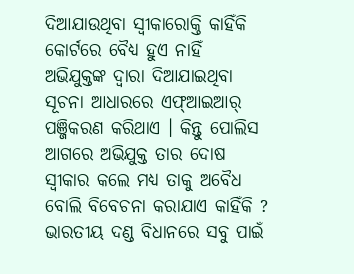ଦିଆଯାଉଥିବା ସ୍ଵୀକାରୋକ୍ତି କାହିଁକି କୋର୍ଟରେ ବୈଧ୍ୟ ହୁଏ ନାହିଁ
ଅଭିଯୁକ୍ତଙ୍କ ଦ୍ୱାରା ଦିଆଯାଇଥିବା ସୂଚନା ଆଧାରରେ ଏଫ୍ଆଇଆର୍ ପଞ୍ଜିକରଣ କରିଥାଏ । କିନ୍ତୁ ପୋଲିସ ଆଗରେ ଅଭିଯୁକ୍ତ ତାର ଦୋଷ ସ୍ୱୀକାର କଲେ ମଧ୍ୟ ତାକୁ ଅବୈଧ ବୋଲି ବିବେଚନା କରାଯାଏ କାହିଁକି ? ଭାରତୀୟ ଦଣ୍ଡ ବିଧାନରେ ସବୁ ପାଇଁ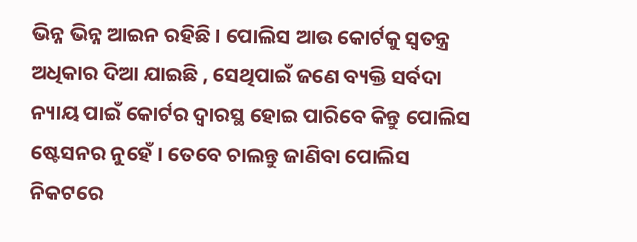ଭିନ୍ନ ଭିନ୍ନ ଆଇନ ରହିଛି । ପୋଲିସ ଆଉ କୋର୍ଟକୁ ସ୍ୱତନ୍ତ୍ର ଅଧିକାର ଦିଆ ଯାଇଛି , ସେଥିପାଇଁ ଜଣେ ବ୍ୟକ୍ତି ସର୍ବଦା ନ୍ୟାୟ ପାଇଁ କୋର୍ଟର ଦ୍ୱାରସ୍ଥ ହୋଇ ପାରିବେ କିନ୍ତୁ ପୋଲିସ ଷ୍ଟେସନର ନୁହେଁ । ତେବେ ଚାଲନ୍ତୁ ଜାଣିବା ପୋଲିସ ନିକଟରେ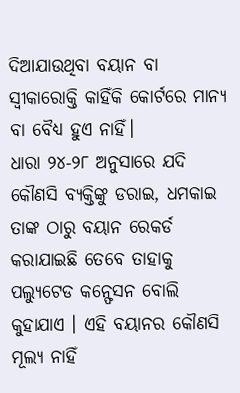ଦିଆଯାଉଥିବା ବୟାନ ବା ସ୍ଵୀକାରୋକ୍ତି କାହିଁକି କୋର୍ଟରେ ମାନ୍ୟ ବା ବୈଧ୍ୟ ହୁଏ ନାହିଁ।
ଧାରା ୨୪-୨୮ ଅନୁସାରେ ଯଦି କୌଣସି ବ୍ୟକ୍ତିଙ୍କୁ ଡରାଇ, ଧମକାଇ ତାଙ୍କ ଠାରୁ ବୟାନ ରେକର୍ଡ କରାଯାଇଛି ତେବେ ତାହାକୁ ପଲ୍ୟୁଟେଡ କନ୍ଫେସନ ବୋଲି କୁହାଯାଏ । ଏହି ବୟାନର କୌଣସି ମୂଲ୍ୟ ନାହିଁ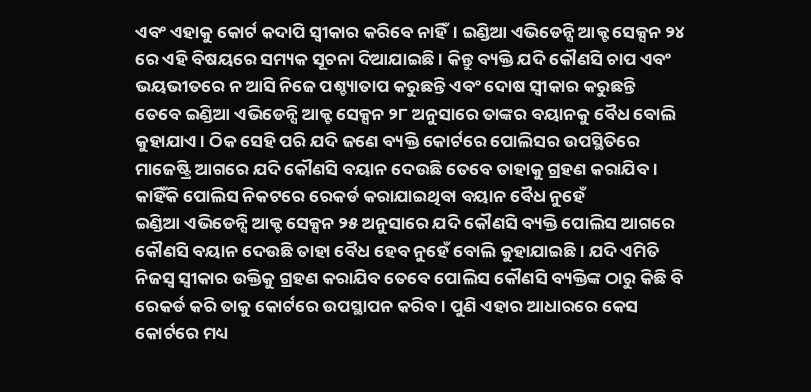ଏବଂ ଏହାକୁ କୋର୍ଟ କଦାପି ସ୍ଵୀକାର କରିବେ ନାହିଁ। ଇଣ୍ଡିଆ ଏଭିଡେନ୍ସି ଆକ୍ଟ ସେକ୍ସନ ୨୪ ରେ ଏହି ବିଷୟରେ ସମ୍ୟକ ସୂଚନା ଦିଆଯାଇଛି । କିନ୍ତୁ ବ୍ୟକ୍ତି ଯଦି କୌଣସି ଚାପ ଏବଂ ଭୟଭୀତରେ ନ ଆସି ନିଜେ ପଶ୍ଚ୍ୟାତାପ କରୁଛନ୍ତି ଏବଂ ଦୋଷ ସ୍ଵୀକାର କରୁଛନ୍ତି ତେବେ ଇଣ୍ଡିଆ ଏଭିଡେନ୍ସି ଆକ୍ଟ ସେକ୍ସନ ୨୮ ଅନୁସାରେ ତାଙ୍କର ବୟାନକୁ ବୈଧ ବୋଲି କୁହାଯାଏ। ଠିକ ସେହି ପରି ଯଦି ଜଣେ ବ୍ୟକ୍ତି କୋର୍ଟରେ ପୋଲିସର ଉପସ୍ଥିତିରେ ମାଜେଷ୍ଟ୍ରି ଆଗରେ ଯଦି କୌଣସି ବୟାନ ଦେଉଛି ତେବେ ତାହାକୁ ଗ୍ରହଣ କରାଯିବ ।
କାହିଁକି ପୋଲିସ ନିକଟରେ ରେକର୍ଡ କରାଯାଇଥିବା ବୟାନ ବୈଧ ନୁହେଁ
ଇଣ୍ଡିଆ ଏଭିଡେନ୍ସି ଆକ୍ଟ ସେକ୍ସନ ୨୫ ଅନୁସାରେ ଯଦି କୌଣସି ବ୍ୟକ୍ତି ପୋଲିସ ଆଗରେ କୌଣସି ବୟାନ ଦେଉଛି ତାହା ବୈଧ ହେବ ନୁହେଁ ବୋଲି କୁହାଯାଇଛି । ଯଦି ଏମିତି ନିଜସ୍ୱ ସ୍ୱୀକାର ଉକ୍ତିକୁ ଗ୍ରହଣ କରାଯିବ ତେବେ ପୋଲିସ କୌଣସି ବ୍ୟକ୍ତିଙ୍କ ଠାରୁ କିଛି ବି ରେକର୍ଡ କରି ତାକୁ କୋର୍ଟରେ ଉପସ୍ଥାପନ କରିବ। ପୁଣି ଏହାର ଆଧାରରେ କେସ କୋର୍ଟରେ ମଧ୍ୟ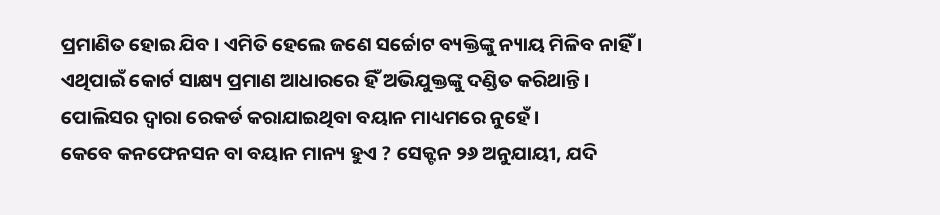ପ୍ରମାଣିତ ହୋଇ ଯିବ । ଏମିତି ହେଲେ ଜଣେ ସର୍ଚ୍ଚୋଟ ବ୍ୟକ୍ତିଙ୍କୁ ନ୍ୟାୟ ମିଳିବ ନାହିଁ । ଏଥିପାଇଁ କୋର୍ଟ ସାକ୍ଷ୍ୟ ପ୍ରମାଣ ଆଧାରରେ ହିଁ ଅଭିଯୁକ୍ତଙ୍କୁ ଦଣ୍ଡିତ କରିଥାନ୍ତି। ପୋଲିସର ଦ୍ୱାରା ରେକର୍ଡ କରାଯାଇଥିବା ବୟାନ ମାଧ୍ୟମରେ ନୁହେଁ ।
କେବେ କନଫେନସନ ବା ବୟାନ ମାନ୍ୟ ହୁଏ ? ସେକ୍ଟନ ୨୬ ଅନୁଯାୟୀ, ଯଦି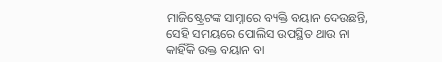ମାଜିଷ୍ଟ୍ରେଟଙ୍କ ସାମ୍ନାରେ ବ୍ୟକ୍ତି ବୟାନ ଦେଉଛନ୍ତି, ସେହି ସମୟରେ ପୋଲିସ ଉପସ୍ଥିତ ଥାଉ ନା କାହିଁକି ଉକ୍ତ ବୟାନ ବା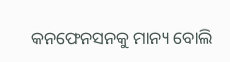କନଫେନସନକୁ ମାନ୍ୟ ବୋଲି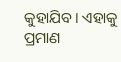କୁହାଯିବ। ଏହାକୁ ପ୍ରମାଣ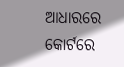ଆଧାରରେ କୋର୍ଟରେ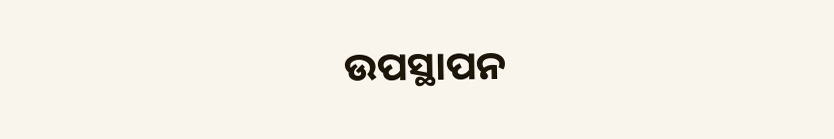ଉପସ୍ଥାପନ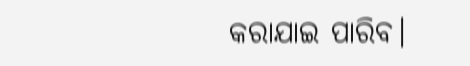କରାଯାଇ ପାରିବ।